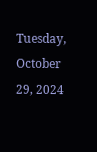Tuesday, October 29, 2024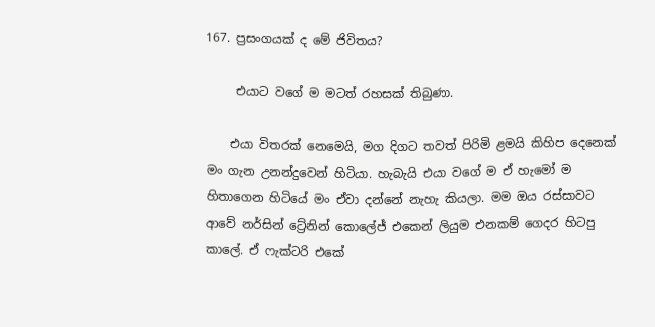167. ප්‍රසංගයක් ද මේ ජිවිතය?

     එයාට වගේ ම මටත් රහසක් තිබුණා.

    එයා විතරක් නෙමෙයි, මග දිගට තවත් පිරිමි ළමයි කිහිප දෙනෙක් මං ගැන උනන්දුවෙන් හිටියා. හැබැයි එයා වගේ ම ඒ හැමෝ ම හිතාගෙන හිටියේ මං ඒවා දන්නේ නැහැ කියලා. මම ඔය රස්සාවට ආවේ නර්සින් ට්‍රේනින් කොලේජ් එකෙන් ලියුම එනකම් ගෙදර හිටපු කාලේ. ඒ ෆැක්ටරි එකේ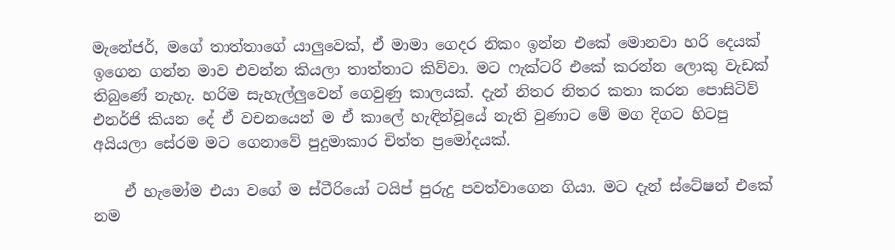මැනේජර්, මගේ තාත්තාගේ යාලුවෙක්, ඒ මාමා ගෙදර නිකං ඉන්න එකේ මොනවා හරි දෙයක් ඉගෙන ගන්න මාව එවන්න කියලා තාත්තාට කිව්වා. මට ෆැක්ටරි එකේ කරන්න ලොකු වැඩක් තිබුණේ නැහැ. හරිම සැහැල්ලුවෙන් ගෙවුණු කාලයක්. දැන් නිතර නිතර කතා කරන පොසිටිව් එනර්ජි කියන දේ ඒ වචනයෙන් ම ඒ කාලේ හැඳින්වූයේ නැති වුණාට මේ මග දිගට හිටපු අයියලා සේරම මට ගෙනාවේ පුදුමාකාර චිත්ත ප්‍රමෝදයක්.

    ඒ හැමෝම එයා වගේ ම ස්ටීරියෝ ටයිප් පුරුදු පවත්වාගෙන ගියා. මට දැන් ස්ටේෂන් එකේ නම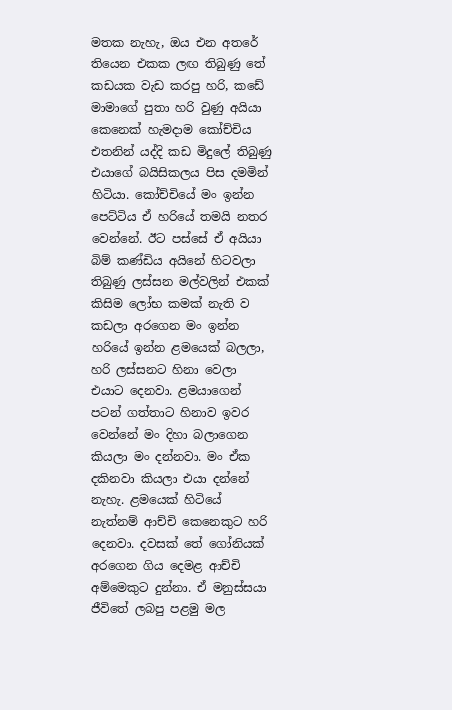මතක නැහැ, ඔය එන අතරේ තියෙන එකක ලඟ තිබුණු තේ කඩයක වැඩ කරපු හරි, කඩේ මාමාගේ පුතා හරි වුණු අයියා කෙනෙක් හැමදාම කෝච්චිය එතනින් යද්දි කඩ මිදුලේ තිබුණු එයාගේ බයිසිකලය පිස දමමින් හිටියා. කෝච්චියේ මං ඉන්න පෙට්ටිය ඒ හරියේ තමයි නතර වෙන්නේ. ඊට පස්සේ ඒ අයියා බිම් කණ්ඩිය අයිනේ හිටවලා තිබුණු ලස්සන මල්වලින් එකක් කිසිම ලෝභ කමක් නැති ව කඩලා අරගෙන මං ඉන්න හරියේ ඉන්න ළමයෙක් බලලා, හරි ලස්සනට හිනා වෙලා එයාට දෙනවා. ළමයාගෙන් පටන් ගත්තාට හිනාව ඉවර වෙන්නේ මං දිහා බලාගෙන කියලා මං දන්නවා. මං ඒක දකිනවා කියලා එයා දන්නේ නැහැ. ළමයෙක් හිටියේ නැත්නම් ආච්චි කෙනෙකුට හරි දෙනවා. දවසක් තේ ගෝනියක් අරගෙන ගිය දෙමළ ආච්චි අම්මෙකුට දුන්නා. ඒ මනුස්සයා ජීවිතේ ලබපු පළමු මල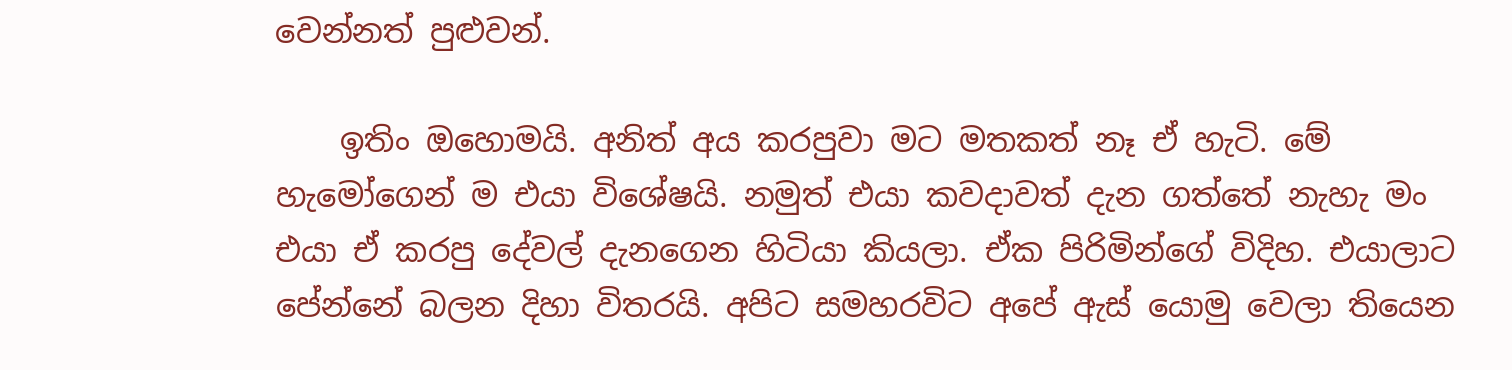වෙන්නත් පුළුවන්.

    ඉතිං ඔහොමයි. අනිත් අය කරපුවා මට මතකත් නෑ ඒ හැටි. මේ හැමෝගෙන් ම එයා විශේෂයි. නමුත් එයා කවදාවත් දැන ගත්තේ නැහැ මං එයා ඒ කරපු දේවල් දැනගෙන හිටියා කියලා. ඒක පිරිමින්ගේ විදිහ. එයාලාට පේන්නේ බලන දිහා විතරයි. අපිට සමහරවිට අපේ ඇස් යොමු වෙලා තියෙන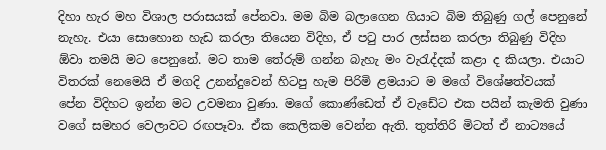දිහා හැර මහ විශාල පරාසයක් පේනවා. මම බිම බලාගෙන ගියාට බිම තිබුණු ගල් පෙනුනේ නැහැ. එයා සොහොන හැඩ කරලා තියෙන විදිහ, ඒ පටු පාර ලස්සන කරලා තිබුණු විදිහ ඕවා තමයි මට පෙනුනේ. මට තාම තේරුම් ගන්න බැහැ මං වැරැද්දක් කළා ද කියලා. එයාට විතරක් නෙමෙයි ඒ මගදි උනන්දුවෙන් හිටපු හැම පිරිමි ළමයාට ම මගේ විශේෂත්වයක් පේන විදිහට ඉන්න මට උවමනා වුණා. මගේ කොණ්ඩෙත් ඒ වැඩේට එක පයින් කැමති වුණා වගේ සමහර වෙලාවට රඟපෑවා. ඒක කෙලිකම වෙන්න ඇති. තුත්තිරි මිටත් ඒ නාට්‍යයේ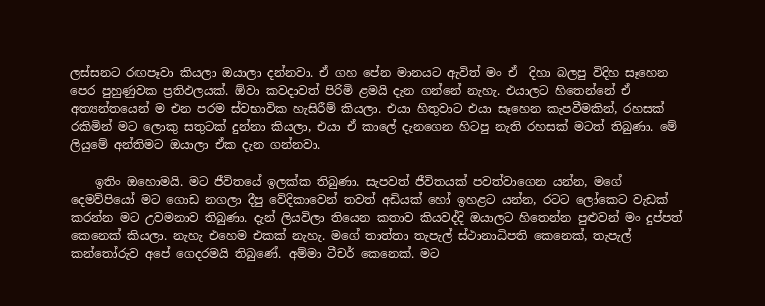ලස්සනට රඟපෑවා කියලා ඔයාලා දන්නවා. ඒ ගහ පේන මානයට ඇවිත් මං ඒ  දිහා බලපු විදිහ සෑහෙන පෙර පුහුණුවක ප්‍රතිඵලයක්. ඕවා කවදාවත් පිරිමි ළමයි දැන ගන්නේ නැහැ. එයාලට හිතෙන්නේ ඒ අත්‍යන්තයෙන් ම එන පරම ස්වභාවික හැසිරීම් කියලා. එයා හිතුවාට එයා සෑහෙන කැපවීමකින්, රහසක් රකිමින් මට ලොකු සතුටක් දුන්නා කියලා, එයා ඒ කාලේ දැනගෙන හිටපු නැති රහසක් මටත් තිබුණා. මේ ලියුමේ අන්තිමට ඔයාලා ඒක දැන ගන්නවා.

    ඉතිං ඔහොමයි. මට ජීවිතයේ ඉලක්ක තිබුණා. සැපවත් ජීවිතයක් පවත්වාගෙන යන්න, මගේ දෙමව්පියෝ මට ගොඩ නගලා දීපු වේදිකාවෙන් තවත් අඩියක් හෝ ඉහළට යන්න, රටට ලෝකෙට වැඩක් කරන්න මට උවමනාව තිබුණා. දැන් ලියවිලා තියෙන කතාව කියවද්දි ඔයාලට හිතෙන්න පුළුවන් මං දුප්පත් කෙනෙක් කියලා. නැහැ එහෙම එකක් නැහැ. මගේ තාත්තා තැපැල් ස්ථානාධිපති කෙනෙක්, තැපැල් කන්තෝරුව අපේ ගෙදරමයි තිබුණේ. අම්මා ටීචර් කෙනෙක්. මට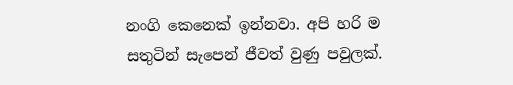නංගි කෙනෙක් ඉන්නවා. අපි හරි ම සතුටින් සැපෙන් ජීවත් වුණු පවුලක්.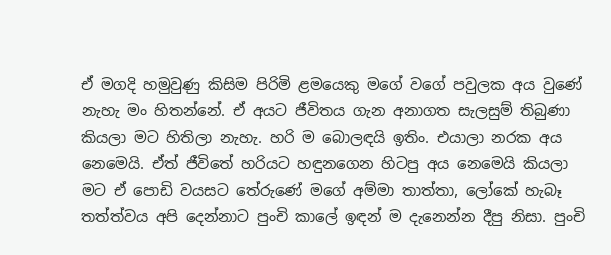ඒ මගදි හමුවුණු කිසිම පිරිමි ළමයෙකු මගේ වගේ පවුලක අය වුණේ නැහැ මං හිතන්නේ. ඒ අයට ජීවිතය ගැන අනාගත සැලසුම් තිබුණා කියලා මට හිතිලා නැහැ. හරි ම බොලඳයි ඉතිං. එයාලා නරක අය නෙමෙයි. ඒත් ජීවිතේ හරියට හඳුනගෙන හිටපු අය නෙමෙයි කියලා මට ඒ පොඩි වයසට තේරුණේ මගේ අම්මා තාත්තා, ලෝකේ හැබෑ තත්ත්වය අපි දෙන්නාට පුංචි කාලේ ඉඳන් ම දැනෙන්න දීපු නිසා. පුංචි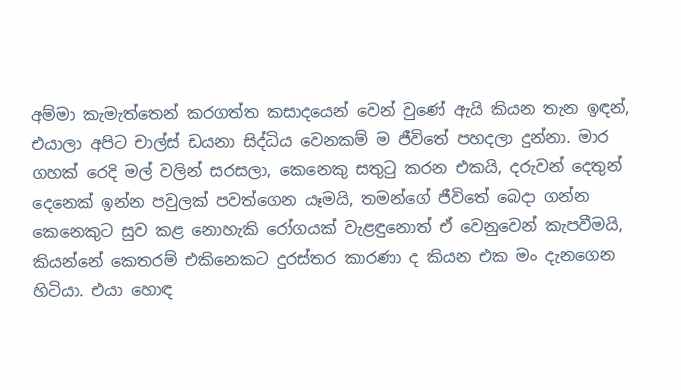අම්මා කැමැත්තෙන් කරගත්ත කසාදයෙන් වෙන් වුණේ ඇයි කියන තැන ඉඳන්, එයාලා අපිට චාල්ස් ඩයනා සිද්ධිය වෙනකම් ම ජීවිතේ පහදලා දුන්නා. මාර ගහක් රෙදි මල් වලින් සරසලා, කෙනෙකු සතුටු කරන එකයි, දරුවන් දෙතුන් දෙනෙක් ඉන්න පවුලක් පවත්ගෙන යෑමයි, තමන්ගේ ජීවිතේ බෙදා ගන්න කෙනෙකුට සුව කළ නොහැකි රෝගයක් වැළඳුනොත් ඒ වෙනුවෙන් කැපවීමයි, කියන්නේ කෙතරම් එකිනෙකට දුරස්තර කාරණා ද කියන එක මං දැනගෙන හිටියා. එයා හොඳ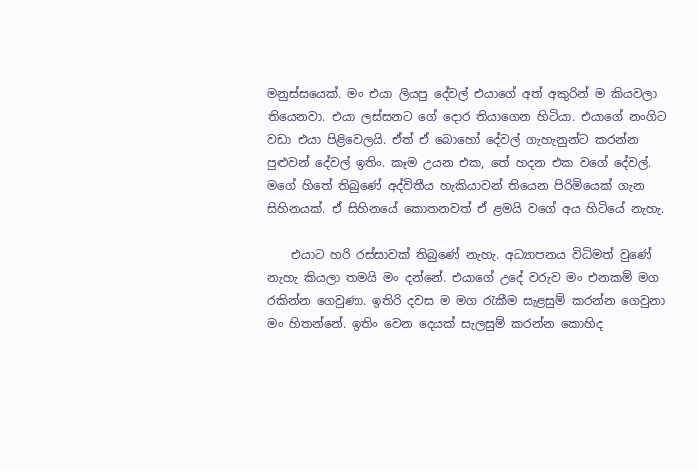මනුස්සයෙක්. මං එයා ලියපු දේවල් එයාගේ අත් අකුරින් ම කියවලා තියෙනවා. එයා ලස්සනට ගේ දොර තියාගෙන හිටියා. එයාගේ නංගිට වඩා එයා පිළිවෙලයි. ඒත් ඒ බොහෝ දේවල් ගැහැනුන්ට කරන්න පුළුවන් දේවල් ඉතිං. කෑම උයන එක, තේ හදන එක වගේ දේවල්. මගේ හිතේ තිබුණේ අද්විතීය හැකියාවන් තියෙන පිරිමියෙක් ගැන සිහිනයක්. ඒ සිහිනයේ කොතනවත් ඒ ළමයි වගේ අය හිටියේ නැහැ.

    එයාට හරි රස්සාවක් තිබුණේ නැහැ. අධ්‍යාපනය විධිමත් වුණේ නැහැ කියලා තමයි මං දන්නේ. එයාගේ උදේ වරුව මං එනකම් මග රකින්න ගෙවුණා. ඉතිරි දවස ම මග රැකීම සැළසුම් කරන්න ගෙවුනා මං හිතන්නේ. ඉතිං වෙන දෙයක් සැලසුම් කරන්න කොහිද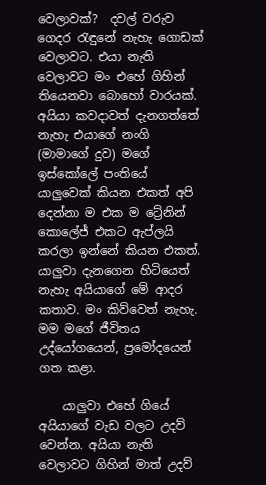වෙලාවක්?  දවල් වරුව ගෙදර රැඳුනේ නැහැ ගොඩක් වෙලාවට. එයා නැති වෙලාවට මං එහේ ගිහින් තියෙනවා බොහෝ වාරයක්. අයියා කවදාවත් දැනගත්තේ නැහැ එයාගේ නංගි (මාමාගේ දුව) මගේ ඉස්කෝලේ පංතියේ යාලුවෙක් කියන එකත් අපි දෙන්නා ම එක ම ට්‍රේනින් කොලේජ් එකට ඇප්ලයි කරලා ඉන්නේ කියන එකත්. යාලුවා දැනගෙන හිටියෙත් නැහැ අයියාගේ මේ ආදර කතාව. මං කිව්වෙත් නැහැ. මම මගේ ජීවිතය උද්යෝගයෙන්, ප්‍රමෝදයෙන් ගත කළා.

    යාලුවා එහේ ගියේ අයියාගේ වැඩ වලට උදව් වෙන්න. අයියා නැති වෙලාවට ගිහින් මාත් උදව්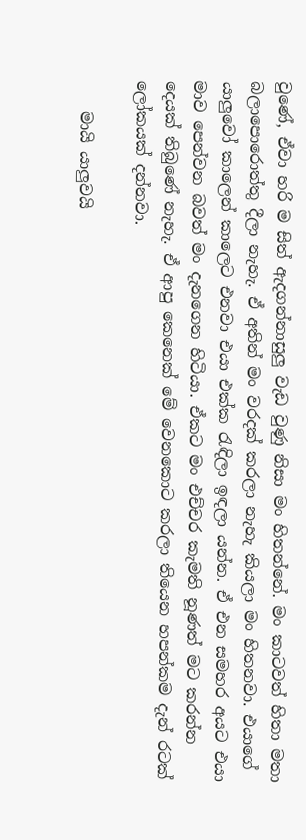වුණේ, ඒවා හරි ම සිත් ඇදගන්නාසුලු වැඩ වුණු නිසා මං හිතන්නේ. මං කාටවත් හිතා මතා බලාපොරොත්තු දීලා නැහැ. ඒ අතින් මං වරදක් කරලා නැහැ කියලා මං හිතනවා. එයාගේ යාලුවෝ කාලෙන් කාලෙට එනවා එයා එක්ක රැඳිලා ඉඳලා යන්න. ඒ එන සමහර අයට එයා මාව පෙන්වන බවත් මං දැනගෙන හිටියා. ඒකට මං එච්චර කැමති නූණත් මට කරන්න දෙයක් තිබුණේ නැහැ. ඒ ආපු කෙනෙක් මේ වෙනකොට කරලා තියෙන හපන්කම දැන් රටක් ලෝකයක් දන්නවා.

    මායි යාලුවයි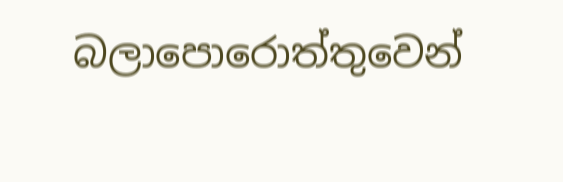බලාපොරොත්තුවෙන්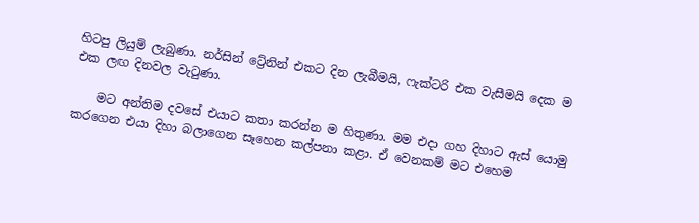හිටපු ලියුම් ලැබුණා. නර්සින් ට්‍රේනින් එකට දින ලැබීමයි, ෆැක්ටරි එක වැසීමයි දෙක ම එක ලඟ දිනවල වැටුණා.

    මට අන්තිම දවසේ එයාට කතා කරන්න ම හිතුණා. මම එදා ගහ දිහාට ඇස් යොමු කරගෙන එයා දිහා බලාගෙන සෑහෙන කල්පනා කළා. ඒ වෙනකම් මට එහෙම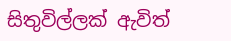සිතුවිල්ලක් ඇවිත්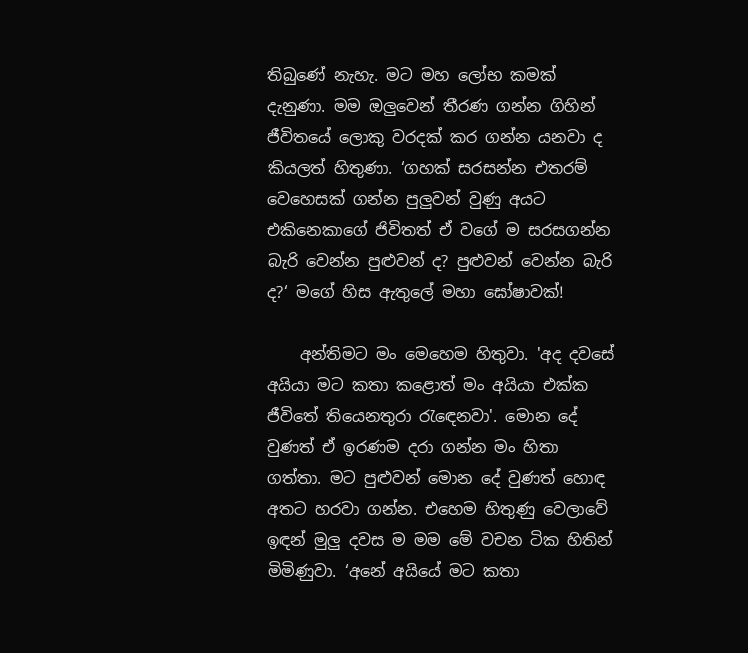තිබුණේ නැහැ. මට මහ ලෝභ කමක් දැනුණා. මම ඔලුවෙන් තීරණ ගන්න ගිහින් ජීවිතයේ ලොකු වරදක් කර ගන්න යනවා ද කියලත් හිතුණා. ‘ගහක් සරසන්න එතරම් වෙහෙසක් ගන්න පුලුවන් වුණු අයට එකිනෙකාගේ ජිවිතත් ඒ වගේ ම සරසගන්න බැරි වෙන්න පුළුවන් ද? පුළුවන් වෙන්න බැරි ද?‘ මගේ හිස ඇතුලේ මහා ඝෝෂාවක්!

    අන්තිමට මං මෙහෙම හිතුවා. 'අද දවසේ අයියා මට කතා කළොත් මං අයියා එක්ක ජීවිතේ තියෙනතුරා රැඳෙනවා'. මොන දේ වුණත් ඒ ඉරණම දරා ගන්න මං හිතා ගත්තා. මට පුළුවන් මොන දේ වුණත් හොඳ අතට හරවා ගන්න. එහෙම හිතුණු වෙලාවේ ඉඳන් මුලු දවස ම මම මේ වචන ටික හිතින් මිමිණුවා. ‘අනේ අයියේ මට කතා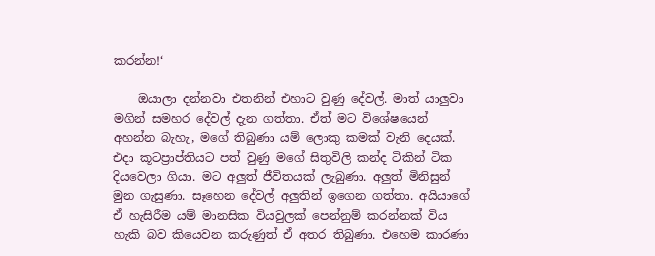කරන්න!‘

    ඔයාලා දන්නවා එතනින් එහාට වුණු දේවල්. මාත් යාලුවා මගින් සමහර දේවල් දැන ගත්තා. ඒත් මට විශේෂයෙන් අහන්න බැහැ, මගේ තිබුණා යම් ලොකු කමක් වැනි දෙයක්. එදා කූටප්‍රාප්තියට පත් වුණු මගේ සිතුවිලි කන්ද ටිකින් ටික දියවෙලා ගියා. මට අලුත් ජීවිතයක් ලැබුණා. අලුත් මිනිසුන් මුන ගැසුණා. සෑහෙන දේවල් අලුතින් ඉගෙන ගත්තා. අයියාගේ ඒ හැසිරීම යම් මානසික වියවුලක් පෙන්නුම් කරන්නක් විය හැකි බව කියෙවන කරුණුත් ඒ අතර තිබුණා. එහෙම කාරණා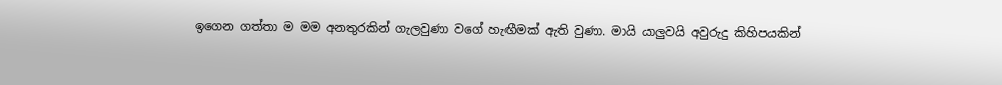ඉගෙන ගත්තා ම මම අනතුරකින් ගැලවුණා වගේ හැඟීමක් ඇති වුණා. මායි යාලුවයි අවුරුදු කිහිපයකින්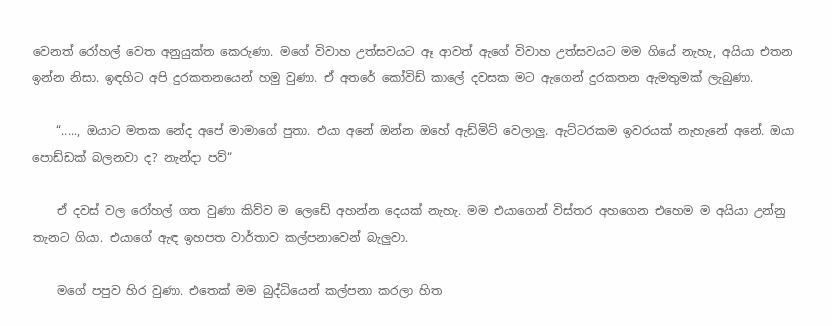වෙනත් රෝහල් වෙත අනුයුක්ත කෙරුණා. මගේ විවාහ උත්සවයට ඈ ආවත් ඇගේ විවාහ උත්සවයට මම ගියේ නැහැ, අයියා එතන ඉන්න නිසා. ඉඳහිට අපි දුරකතනයෙන් හමු වුණා. ඒ අතරේ කෝවිඩ් කාලේ දවසක මට ඇගෙන් දුරකතන ඇමතුමක් ලැබුණා.

    “....., ඔයාට මතක නේද අපේ මාමාගේ පුතා. එයා අනේ ඔන්න ඔහේ ඇඩ්මිට් වෙලාලු. ඇට්ටරකම ඉවරයක් නැහැනේ අනේ. ඔයා පොඩ්ඩක් බලනවා ද? නැන්දා පව්“

    ඒ දවස් වල රෝහල් ගත වුණා කිව්ව ම ලෙඩේ අහන්න දෙයක් නැහැ. මම එයාගෙන් විස්තර අහගෙන එහෙම ම අයියා උන්නු තැනට ගියා. එයාගේ ඇඳ ඉහපත වාර්තාව කල්පනාවෙන් බැලුවා.

    මගේ පපුව හිර වුණා. එතෙක් මම බුද්ධියෙන් කල්පනා කරලා හිත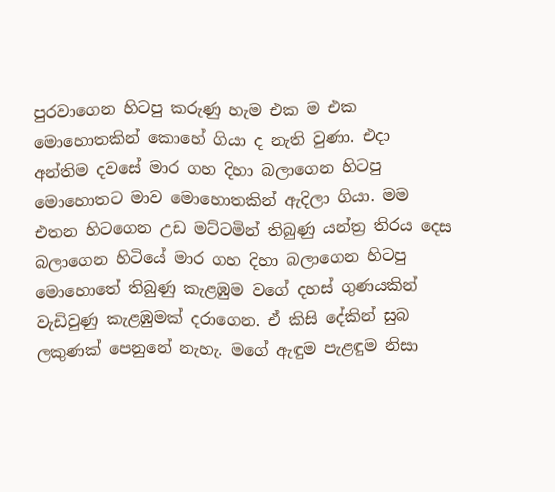පුරවාගෙන හිටපු කරුණු හැම එක ම එක මොහොතකින් කොහේ ගියා ද නැති වුණා. එදා අන්තිම දවසේ මාර ගහ දිහා බලාගෙන හිටපු මොහොතට මාව මොහොතකින් ඇදිලා ගියා. මම එතන හිටගෙන උඩ මට්ටමින් තිබුණු යන්ත්‍ර තිරය දෙස බලාගෙන හිටියේ මාර ගහ දිහා බලාගෙන හිටපු මොහොතේ තිබුණු කැළඹුම වගේ දහස් ගුණයකින් වැඩිවුණු කැළඹුමක් දරාගෙන. ඒ කිසි දේකින් සුබ ලකුණක් පෙනුනේ නැහැ. මගේ ඇඳුම පැළඳුම නිසා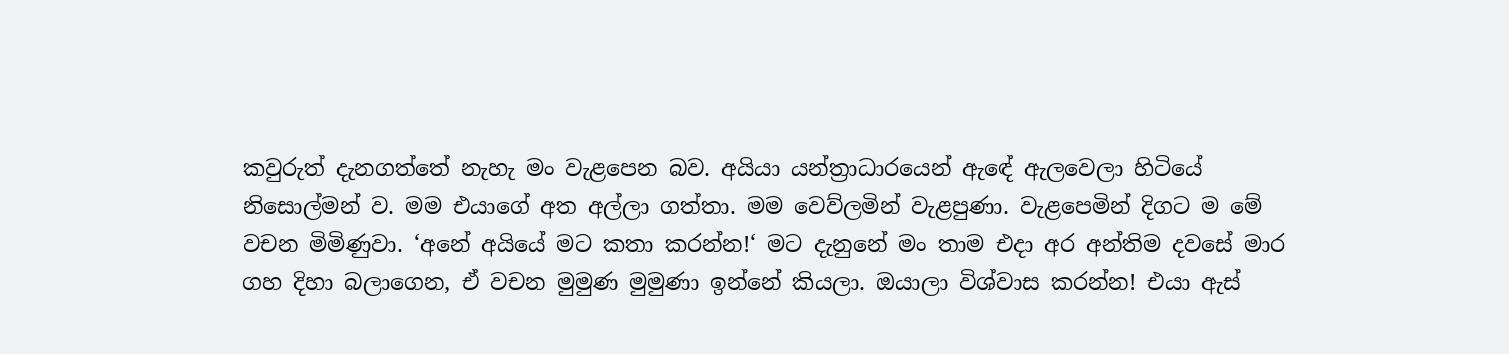කවුරුත් දැනගත්තේ නැහැ මං වැළපෙන බව. අයියා යන්ත්‍රාධාරයෙන් ඇඳේ ඇලවෙලා හිටියේ නිසොල්මන් ව. මම එයාගේ අත අල්ලා ගත්තා. මම වෙව්ලමින් වැළපුණා. වැළපෙමින් දිගට ම මේ වචන මිමිණුවා. ‘අනේ අයියේ මට කතා කරන්න!‘ මට දැනුනේ මං තාම එදා අර අන්තිම දවසේ මාර ගහ දිහා බලාගෙන, ඒ වචන මුමුණ මුමුණා ඉන්නේ කියලා. ඔයාලා විශ්වාස කරන්න! එයා ඇස්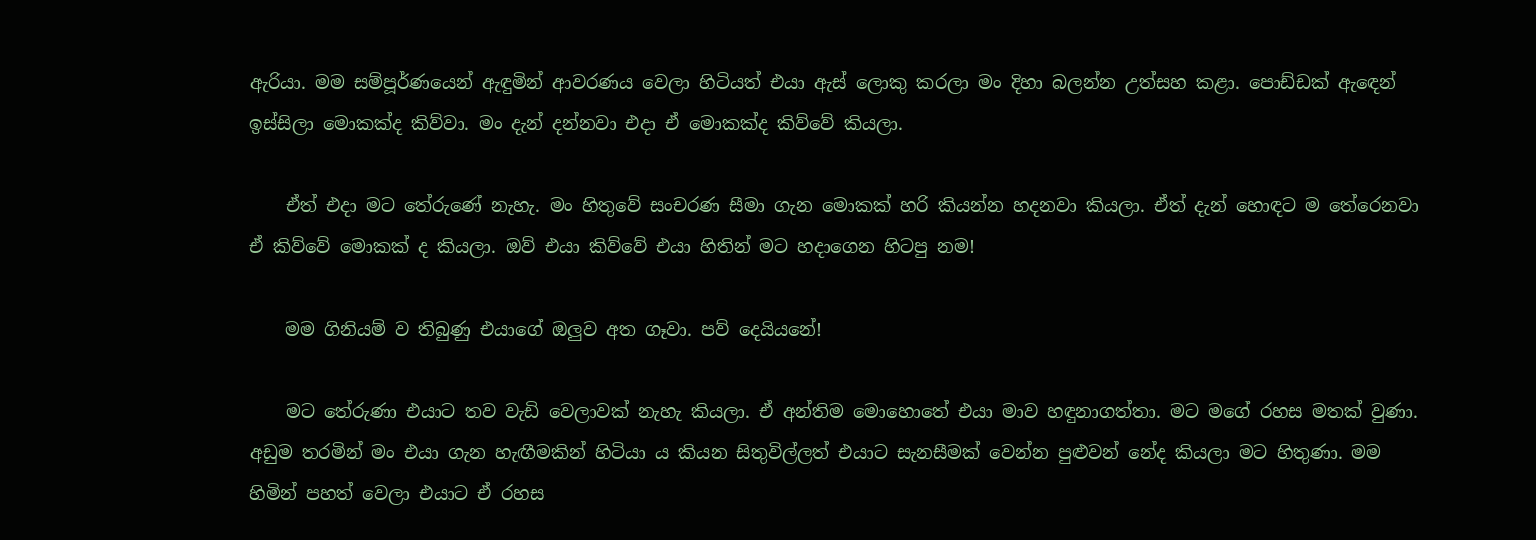ඇරියා. මම සම්පූර්ණයෙන් ඇඳුමින් ආවරණය වෙලා හිටියත් එයා ඇස් ලොකු කරලා මං දිහා බලන්න උත්සහ කළා. පොඩ්ඩක් ඇඳෙන් ඉස්සිලා මොකක්ද කිව්වා. මං දැන් දන්නවා එදා ඒ මොකක්ද කිව්වේ කියලා.

    ඒත් එදා මට තේරුණේ නැහැ. මං හිතුවේ සංචරණ සීමා ගැන මොකක් හරි කියන්න හදනවා කියලා. ඒත් දැන් හොඳට ම තේරෙනවා ඒ කිව්වේ මොකක් ද කියලා. ඔව් එයා කිව්වේ එයා හිතින් මට හදාගෙන හිටපු නම!

    මම ගිනියම් ව තිබුණු එයාගේ ඔලුව අත ගෑවා. පව් දෙයියනේ!

    මට තේරුණා එයාට තව වැඩි වෙලාවක් නැහැ කියලා. ඒ අන්තිම මොහොතේ එයා මාව හඳුනාගත්තා. මට මගේ රහස මතක් වුණා. අඩුම තරමින් මං එයා ගැන හැඟීමකින් හිටියා ය කියන සිතුවිල්ලත් එයාට සැනසීමක් වෙන්න පුළුවන් නේද කියලා මට හිතුණා. මම හිමින් පහත් වෙලා එයාට ඒ රහස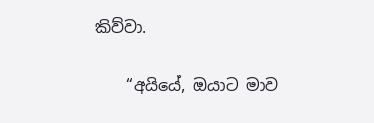කිව්වා.

    “අයියේ, ඔයාට මාව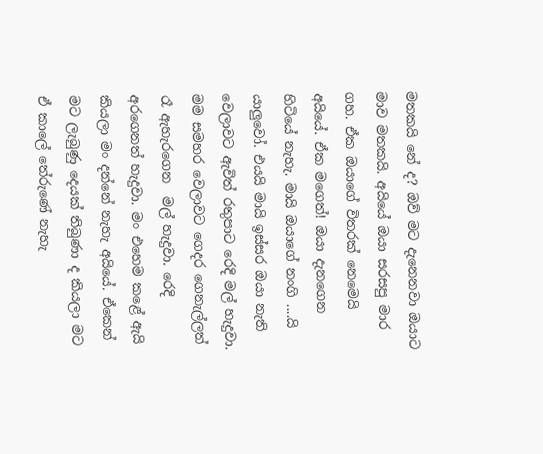මතකයි නේ ද? ඔව් මට දැනෙනවා ඔයාට මාව මතකයි. අයියේ ඔයා සරසපු මාර ගහ. ඒක ඔයාගේ විතරක් නෙමෙයි අයියේ. ඒක මගෙත්! ඔයා දැනගෙන හිටියේ නැහැ. මායි ඔයාගේ නංගි ....යි යාලුවෝ. එයයි මායි ඉස්සර ඔයා නැති වෙලාවට ඇවිත් රතුපාට රෙදි මල් හැදුවා. මම සමහර වෙලාවට ගෙදර ගෙනැල්ලත් රෑ ඇහැරගෙන  මල් හැදුවා. රෙදි අරගෙනත් හැදුවා. මං එහෙම කළේ ඇයි කියලා මං දන්නේ නැහැ අයියේ. ඒකෙන් මට ලැබුණු දෙයක් තිබුණා ද කියලා මට ඒ කාලේ තේරුණේ නැහැ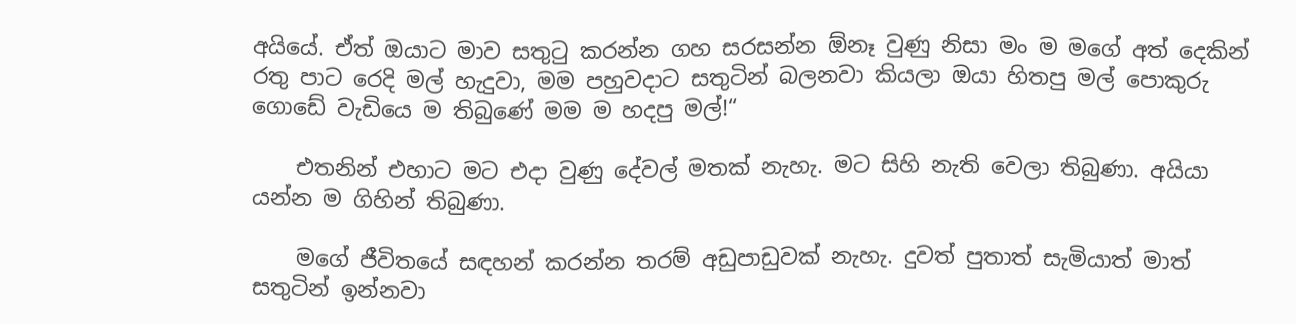අයියේ. ඒත් ඔයාට මාව සතුටු කරන්න ගහ සරසන්න ඕනෑ වුණු නිසා මං ම මගේ අත් දෙකින් රතු පාට රෙදි මල් හැදුවා, මම පහුවදාට සතුටින් බලනවා කියලා ඔයා හිතපු මල් පොකුරු ගොඩේ වැඩියෙ ම තිබුණේ මම ම හදපු මල්!“

    එතනින් එහාට මට එදා වුණු දේවල් මතක් නැහැ. මට සිහි නැති වෙලා තිබුණා. අයියා යන්න ම ගිහින් තිබුණා.

    මගේ ජීවිතයේ සඳහන් කරන්න තරම් අඩුපාඩුවක් නැහැ. දුවත් පුතාත් සැමියාත් මාත් සතුටින් ඉන්නවා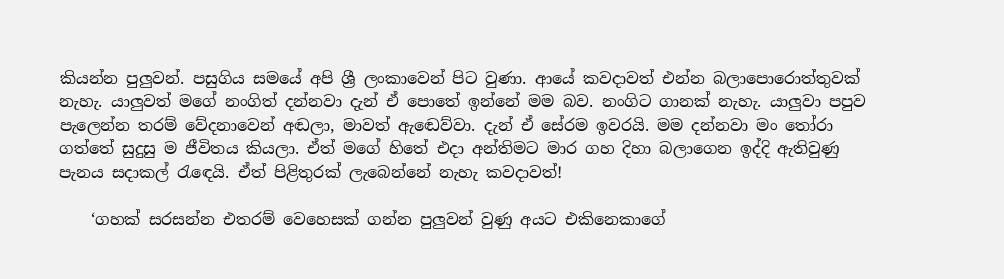කියන්න පුලුවන්. පසුගිය සමයේ අපි ශ්‍රී ලංකාවෙන් පිට වුණා. ආයේ කවදාවත් එන්න බලාපොරොත්තුවක් නැහැ. යාලුවත් මගේ නංගිත් දන්නවා දැන් ඒ පොතේ ඉන්නේ මම බව. නංගිට ගානක් නැහැ. යාලුවා පපුව පැලෙන්න තරම් වේදනාවෙන් අඬලා, මාවත් ඇඬෙව්වා. දැන් ඒ සේරම ඉවරයි. මම දන්නවා මං තෝරා ගත්තේ සුදුසු ම ජීවිතය කියලා. ඒත් මගේ හිතේ එදා අන්තිමට මාර ගහ දිහා බලාගෙන ඉද්දි ඇතිවුණු පැනය සදාකල් රැඳෙයි. ඒත් පිළිතුරක් ලැබෙන්නේ නැහැ කවදාවත්!

    ‘ගහක් සරසන්න එතරම් වෙහෙසක් ගන්න පුලුවන් වුණු අයට එකිනෙකාගේ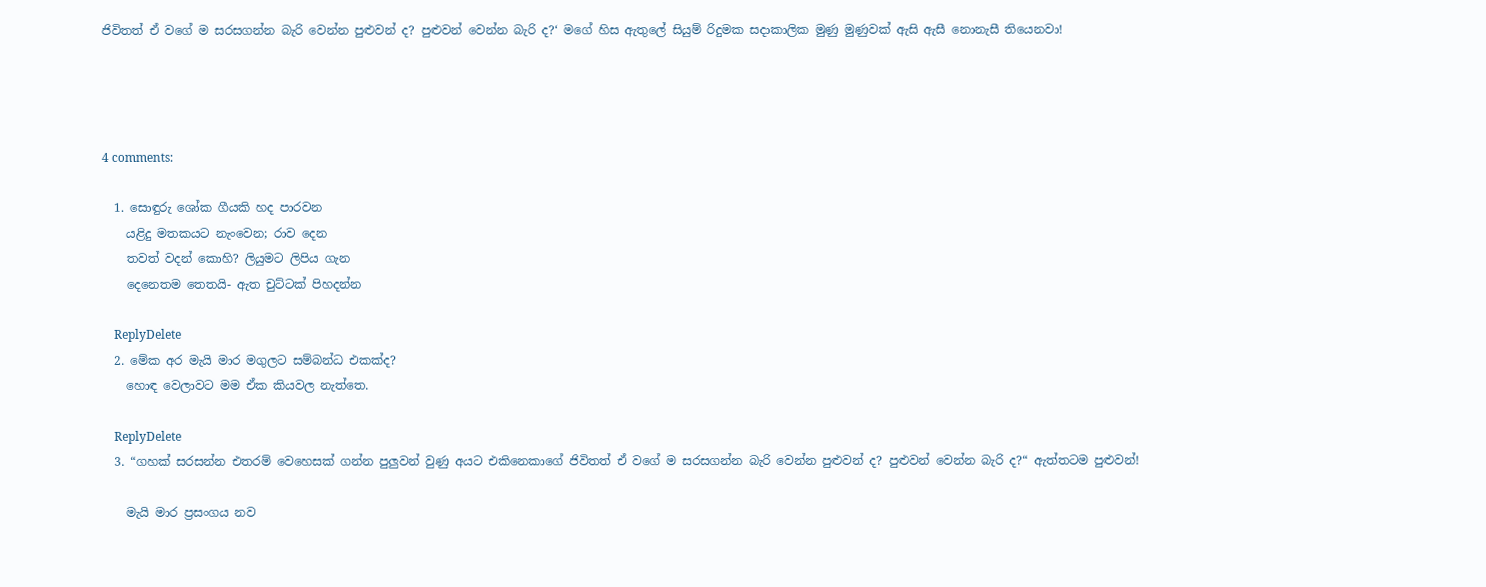ජිවිතත් ඒ වගේ ම සරසගන්න බැරි වෙන්න පුළුවන් ද? පුළුවන් වෙන්න බැරි ද?‘ මගේ හිස ඇතුලේ සියුම් රිදුමක සදාකාලික මුණු මුණුවක් ඇසි ඇසී නොනැසී තියෙනවා!




4 comments:

  1. සොඳුරු ශෝක ගීයකි හද පාරවන
    යළිදු මතකයට නැංවෙන; රාව දෙන
    තවත් වදන් කොහි? ලියුමට ලිපිය ගැන
    දෙනෙතම තෙතයි- ඇත චුට්ටක් පිහදන්න

    ReplyDelete
  2. මේක අර මැයි මාර මගුලට සම්බන්ධ එකක්ද?
    හොඳ වෙලාවට මම ඒක කියවල නැත්තෙ.

    ReplyDelete
  3. “ගහක් සරසන්න එතරම් වෙහෙසක් ගන්න පුලුවන් වුණු අයට එකිනෙකාගේ ජිවිතත් ඒ වගේ ම සරසගන්න බැරි වෙන්න පුළුවන් ද? පුළුවන් වෙන්න බැරි ද?“ ඇත්තටම පුළුවන්!

    මැයි මාර ප්‍රසංගය නව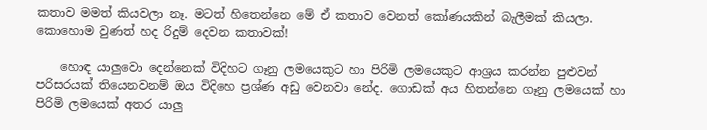කතාව මමත් කියවලා නෑ. මටත් හිතෙන්නෙ මේ ඒ කතාව වෙනත් කෝණයකින් බැලීමක් කියලා. කොහොම වුණත් හද රිදුම් දෙවන කතාවක්!

    හොඳ යාලුවො දෙන්නෙක් විදිහට ගෑනු ලමයෙකුට හා පිරිමි ලමයෙකුට ආශ්‍රය කරන්න පුළුවන් පරිසරයක් තියෙනවනම් ඔය විදිහෙ ප්‍රශ්ණ අඩු වෙනවා නේද. ගොඩක් අය හිතන්නෙ ගෑනු ලමයෙක් හා පිරිමි ලමයෙක් අතර යාලු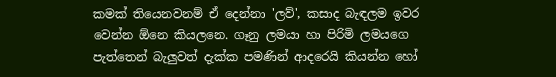කමක් තියෙනවනම් ඒ දෙන්නා 'ලව්', කසාද බැඳලම ඉවර වෙන්න ඕනෙ කියලනෙ. ගෑනු ලමයා හා පිරිමි ලමයගෙ පැත්තෙන් බැලුවත් දැක්ක පමණින් ආදරෙයි කියන්න හෝ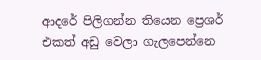ආදරේ පිලිගන්න තියෙන ප්‍රෙශර් එකත් අඩු වෙලා ගැලපෙන්නෙ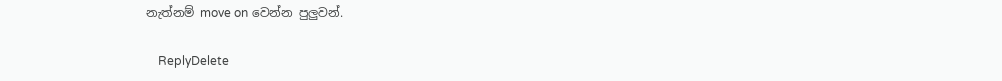නැත්නම් move on වෙන්න පුලුවන්.

    ReplyDelete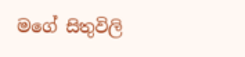මගේ සිතුවිලි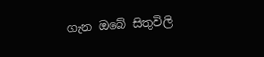ගැන ඔබේ සිතුවිලි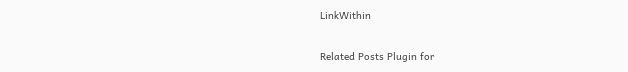LinkWithin

Related Posts Plugin for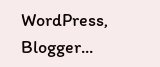WordPress, Blogger...